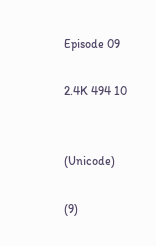Episode 09

2.4K 494 10


(Unicode)

(9)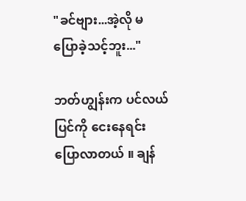"ခင်ဗျား...အဲ့လို မပြောခဲ့သင့်ဘူး..."

ဘတ်ဟျွန်းက ပင်လယ်ပြင်ကို ငေးနေရင်း ပြောလာတယ် ။ ချန်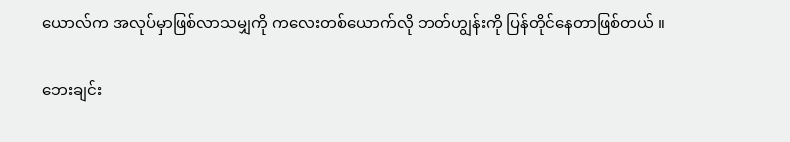ယောလ်က အလုပ်မှာဖြစ်လာသမျှကို ကလေးတစ်ယောက်လို ဘတ်ဟျွန်းကို ပြန်တိုင်နေတာဖြစ်တယ် ။

ဘေးချင်း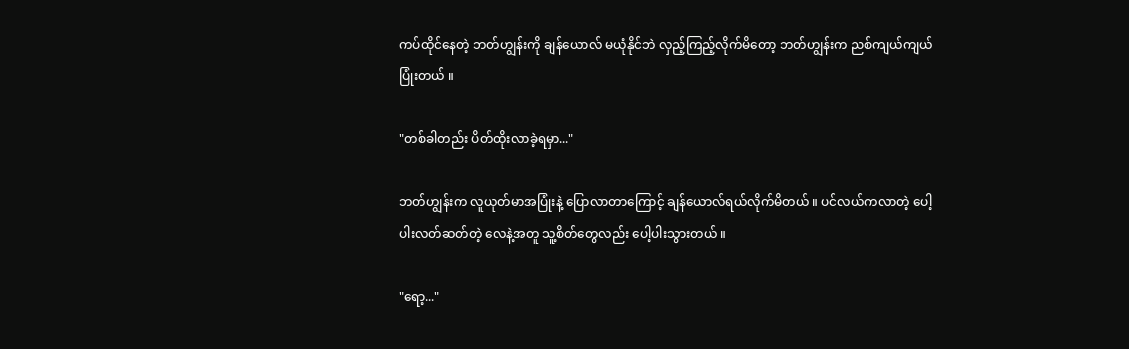ကပ်ထိုင်နေတဲ့ ဘတ်ဟျွန်းကို ချန်ယောလ် မယုံနိုင်ဘဲ လှည့်ကြည့်လိုက်မိတော့ ဘတ်ဟျွန်းက ညစ်ကျယ်ကျယ်ပြုံးတယ် ။

"တစ်ခါတည်း ပိတ်ထိုးလာခဲ့ရမှာ..."

ဘတ်ဟျွန်းက လူယုတ်မာအပြုံးနဲ့ ပြောလာတာကြောင့် ချန်ယောလ်ရယ်လိုက်မိတယ် ။ ပင်လယ်ကလာတဲ့ ပေါ့ပါးလတ်ဆတ်တဲ့ လေနဲ့အတူ သူ့စိတ်တွေလည်း ပေါ့ပါးသွားတယ် ။

"ရော့..."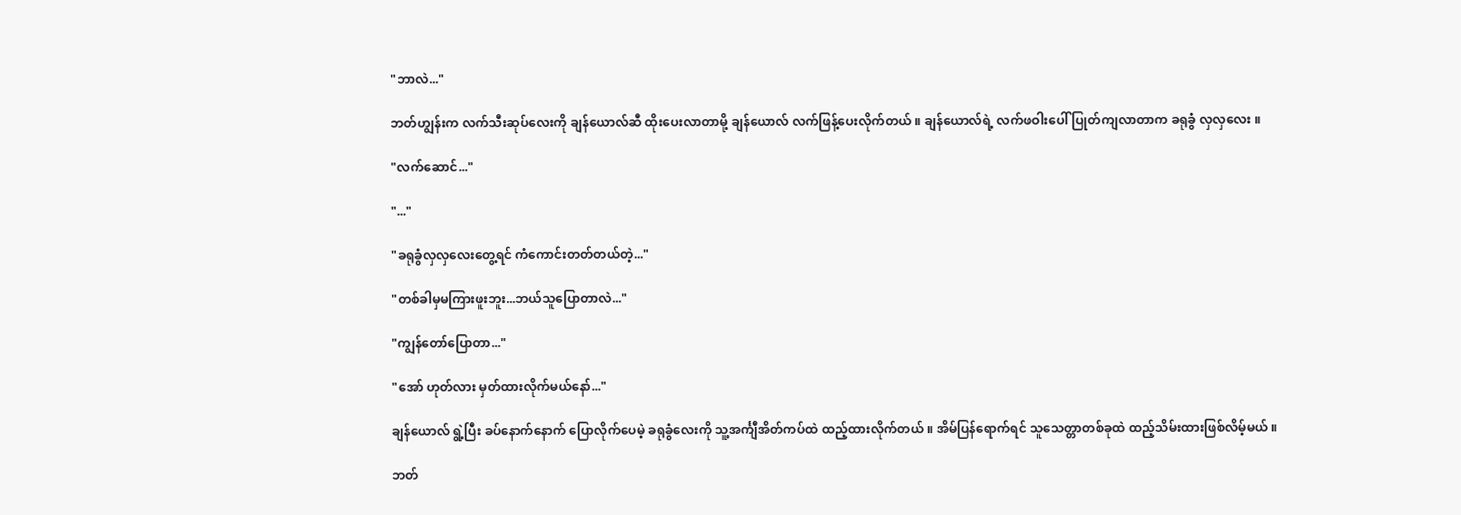"ဘာလဲ..."

ဘတ်ဟျွန်းက လက်သီးဆုပ်လေးကို ချန်ယောလ်ဆီ ထိုးပေးလာတာမို့ ချန်ယောလ် လက်ဖြန့်ပေးလိုက်တယ် ။ ချန်ယောလ်ရဲ့ လက်ဖဝါးပေါ် ပြုတ်ကျလာတာက ခရုခွံ လှလှလေး ။

"လက်ဆောင်..."

"..."

"ခရုခွံလှလှလေးတွေ့ရင် ကံကောင်းတတ်တယ်တဲ့..."

"တစ်ခါမှမကြားဖူးဘူး...ဘယ်သူပြောတာလဲ..."

"ကျွန်တော်ပြောတာ..."

"အော် ဟုတ်လား မှတ်ထားလိုက်မယ်နော်..."

ချန်ယောလ် ရွဲ့ပြီး ခပ်နောက်နောက် ပြောလိုက်ပေမဲ့ ခရုခွံလေးကို သူ့အင်္ကျီအိတ်ကပ်ထဲ ထည့်ထားလိုက်တယ် ။ အိမ်ပြန်ရောက်ရင် သူသေတ္တာတစ်ခုထဲ ထည့်သိမ်းထားဖြစ်လိမ့်မယ် ။

ဘတ်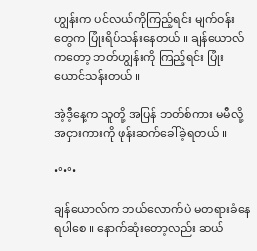ဟျွန်းက ပင်လယ်ကိုကြည့်ရင်း မျက်ဝန်းတွေက ပြုံးရိပ်သန်းနေတယ် ။ ချန်ယောလ်ကတော့ ဘတ်ဟျွန်းကို ကြည့်ရင်း ပြုံးယောင်သန်းတယ် ။

အဲ့ဒီ့နေ့က သူတို့ အပြန် ဘတ်စ်ကား မမီလို့ အငှားကားကို ဖုန်းဆက်ခေါ်ခဲ့ရတယ် ။

•°•°•

ချန်ယောလ်က ဘယ်လောက်ပဲ မတရားခံနေရပါစေ ။ နောက်ဆုံးတော့လည်း ဆယ်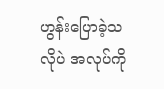ဟွန်းပြောခဲ့သလိုပဲ အလုပ်ကို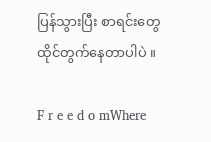ပြန်သွားပြီး စာရင်းတွေ ထိုင်တွက်နေတာပါပဲ ။

F r e e d o mWhere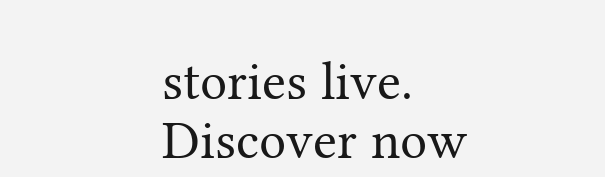stories live. Discover now